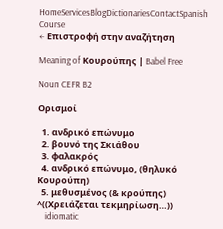HomeServicesBlogDictionariesContactSpanish Course
← Επιστροφή στην αναζήτηση

Meaning of Κουρούπης | Babel Free

Noun CEFR B2

Ορισμοί

  1. ανδρικό επώνυμο
  2. βουνό της Σκιάθου
  3. φαλακρός
  4. ανδρικό επώνυμο, (θηλυκό Κουρούπη)
  5. μεθυσμένος (& κρούπης) ^((Χρειάζεται τεκμηρίωση…))
    idiomatic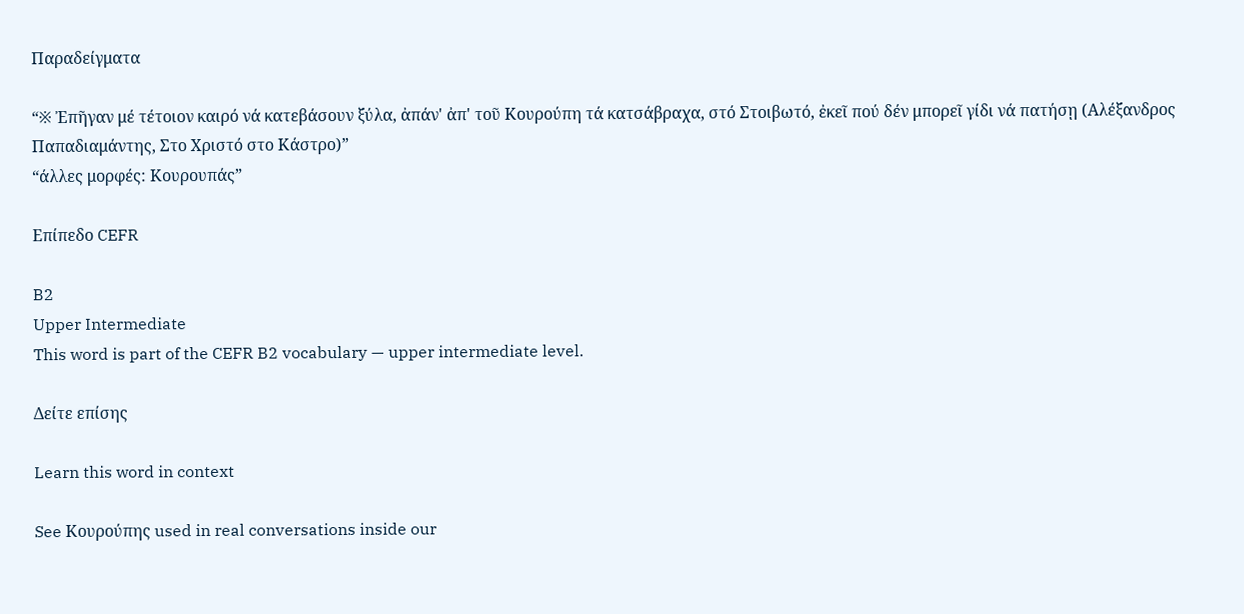Παραδείγματα

“※ Ἐπῆγαν μέ τέτοιον καιρό νά κατεβάσουν ξύλα, ἀπάν' ἀπ' τοῦ Κουρούπη τά κατσάβραχα, στό Στοιβωτό, ἐκεῖ πού δέν μπορεῖ γίδι νά πατήσῃ (Αλέξανδρος Παπαδιαμάντης, Στο Χριστό στο Κάστρο)”
“άλλες μορφές: Κουρουπάς”

Επίπεδο CEFR

B2
Upper Intermediate
This word is part of the CEFR B2 vocabulary — upper intermediate level.

Δείτε επίσης

Learn this word in context

See Κουρούπης used in real conversations inside our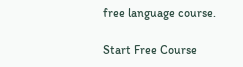free language course.

Start Free Course